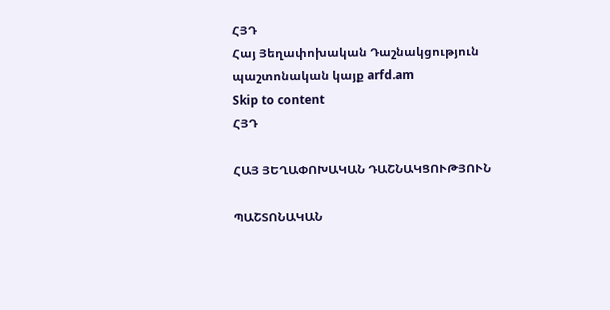ՀՅԴ
Հայ Յեղափոխական Դաշնակցություն պաշտոնական կայք arfd.am
Skip to content
ՀՅԴ

ՀԱՅ ՅԵՂԱՓՈԽԱԿԱՆ ԴԱՇՆԱԿՑՈՒԹՅՈՒՆ

ՊԱՇՏՈՆԱԿԱՆ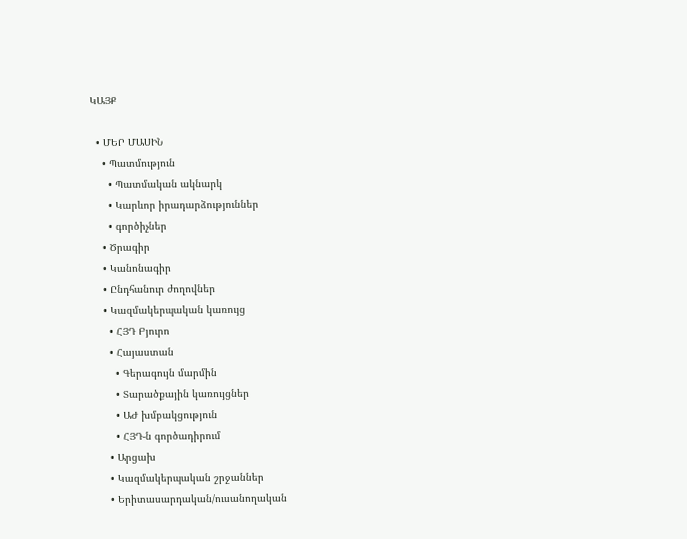ԿԱՅՔ

  • ՄԵՐ ՄԱՍԻՆ
    • Պատմություն
      • Պատմական ակնարկ
      • Կարևոր իրադարձություններ
      • գործիչներ
    • Ծրագիր
    • Կանոնագիր
    • Ընդհանուր ժողովներ
    • Կազմակերպական կառույց
      • ՀՅԴ Բյուրո
      • Հայաստան
        • Գերագույն մարմին
        • Տարածքային կառույցներ
        • ԱԺ խմբակցություն
        • ՀՅԴ-ն գործադիրում
      • Արցախ
      • Կազմակերպական շրջաններ
      • Երիտասարդական/ուսանողական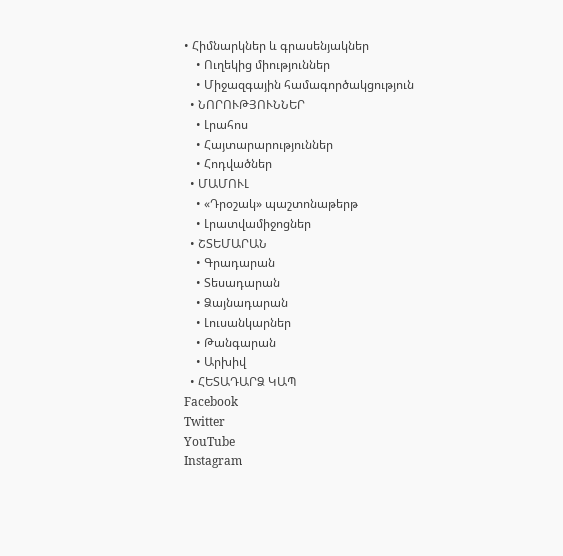• Հիմնարկներ և գրասենյակներ
    • Ուղեկից միություններ
    • Միջազգային համագործակցություն
  • ՆՈՐՈՒԹՅՈՒՆՆԵՐ
    • Լրահոս
    • Հայտարարություններ
    • Հոդվածներ
  • ՄԱՄՈՒԼ
    • «Դրօշակ» պաշտոնաթերթ
    • Լրատվամիջոցներ
  • ՇՏԵՄԱՐԱՆ
    • Գրադարան
    • Տեսադարան
    • Ձայնադարան
    • Լուսանկարներ
    • Թանգարան
    • Արխիվ
  • ՀԵՏԱԴԱՐՁ ԿԱՊ
Facebook
Twitter
YouTube
Instagram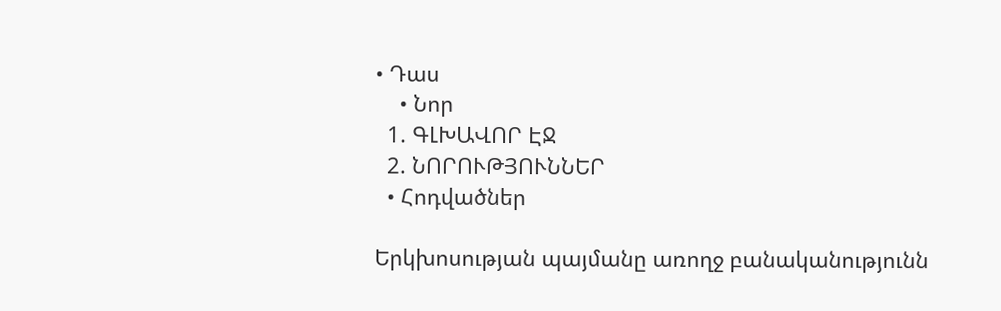• Դաս
    • Նոր
  1. ԳԼԽԱՎՈՐ ԷՋ
  2. ՆՈՐՈՒԹՅՈՒՆՆԵՐ
  • Հոդվածներ

Երկխոսության պայմանը առողջ բանականությունն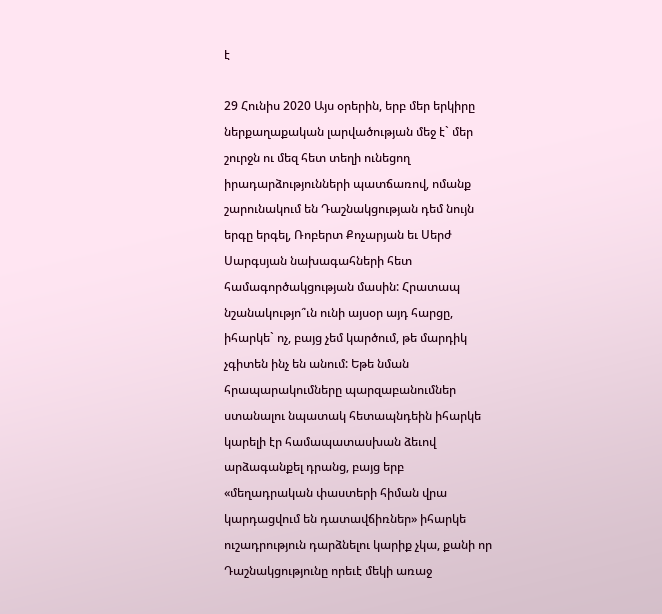է

29 Հունիս 2020 Այս օրերին, երբ մեր երկիրը ներքաղաքական լարվածության մեջ է` մեր շուրջն ու մեզ հետ տեղի ունեցող իրադարձությունների պատճառով, ոմանք շարունակում են Դաշնակցության դեմ նույն երգը երգել, Ռոբերտ Քոչարյան եւ Սերժ Սարգսյան նախագահների հետ համագործակցության մասին: Հրատապ նշանակությո՞ւն ունի այսօր այդ հարցը, իհարկե` ոչ, բայց չեմ կարծում, թե մարդիկ չգիտեն ինչ են անում: Եթե նման հրապարակումները պարզաբանումներ ստանալու նպատակ հետապնդեին իհարկե կարելի էր համապատասխան ձեւով արձագանքել դրանց, բայց երբ «մեղադրական փաստերի հիման վրա կարդացվում են դատավճիռներ» իհարկե ուշադրություն դարձնելու կարիք չկա, քանի որ Դաշնակցությունը որեւէ մեկի առաջ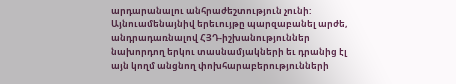արդարանալու անհրաժեշտություն չունի: Այնուամենայնիվ երեւույթը պարզաբանել արժե, անդրադառնալով ՀՅԴ-իշխանություններ նախորդող երկու տասնամյակների եւ դրանից էլ այն կողմ անցնող փոխհարաբերությունների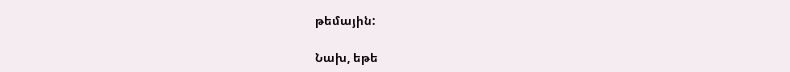թեմային:

Նախ, եթե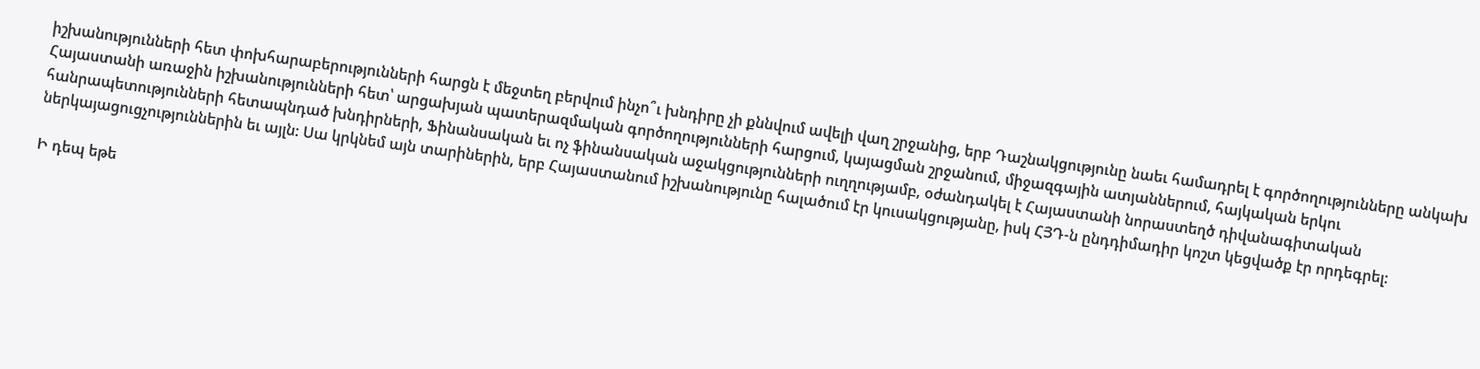իշխանությունների հետ փոխհարաբերությունների հարցն է մեջտեղ բերվում ինչո՞ւ խնդիրը չի քննվում ավելի վաղ շրջանից, երբ Դաշնակցությունը նաեւ համադրել է գործողությունները անկախ Հայաստանի առաջին իշխանությունների հետ՝ արցախյան պատերազմական գործողությունների հարցում, կայացման շրջանում, միջազգային ատյաններում, հայկական երկու հանրապետությունների հետապնդած խնդիրների, Ֆինանսական եւ ոչ ֆինանսական աջակցությունների ուղղությամբ, օժանդակել է Հայաստանի նորաստեղծ դիվանագիտական ներկայացուցչություններին եւ այլն: Սա կրկնեմ այն տարիներին, երբ Հայաստանում իշխանությունը հալածում էր կուսակցությանը, իսկ ՀՅԴ-ն ընդդիմադիր կոշտ կեցվածք էր որդեգրել:

Ի դեպ եթե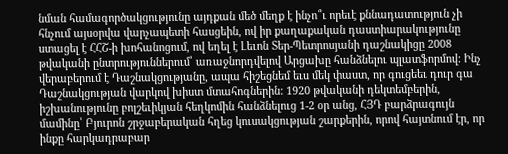նման համագործակցությունը այդքան մեծ մեղք է ինչո՞ւ որեւէ քննադատություն չի հնչում այսօրվա վարչապետի հասցեին, ով իր քաղաքական դաստիարակությունը ստացել է ՀՀՇ-ի խոհանոցում, ով եղել է Լեւոն Տեր-Պետրոսյանի դաշնակիցը 2008 թվականի ընտրություններում՝ առաջնորդվելով Արցախը հանձնելու պլատֆորմով: Ինչ վերաբերում է Դաշնակցությանը, ապա հիշեցնեմ եւս մեկ փաստ, որ գուցեեւ դուր գա Դաշնակցության վարկով խիստ մտահոգներին: 1920 թվականի դեկտեմբերին, իշխանությունը բոլշեւիկյան հեղկոմին հանձնելուց 1-2 օր անց, ՀՅԴ բարձրագույն մամինը՝ Բյուրոն շրջաբերական հղեց կուսակցության շարքերին, որով հայտնում էր, որ ինքը հարկադրաբար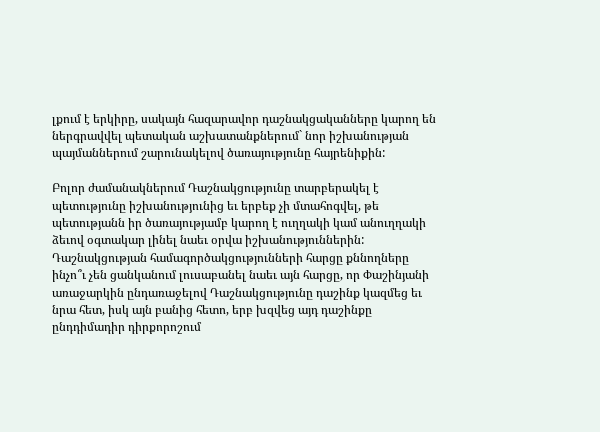լքում է երկիրը, սակայն հազարավոր դաշնակցականները կարող են ներգրավվել պետական աշխատանքներում` նոր իշխանության պայմաններում շարունակելով ծառայությունը հայրենիքին:

Բոլոր ժամանակներում Դաշնակցությունը տարբերակել է պետությունը իշխանությունից եւ երբեք չի մտահոգվել, թե պետությանն իր ծառայությամբ կարող է ուղղակի կամ անուղղակի ձեւով օգտակար լինել նաեւ օրվա իշխանություններին: Դաշնակցության համագործակցությունների հարցը քննողները ինչո՞ւ չեն ցանկանում լուսաբանել նաեւ այն հարցը, որ Փաշինյանի առաջարկին ընդառաջելով Դաշնակցությունը դաշինք կազմեց եւ նրա հետ, իսկ այն բանից հետո, երբ խզվեց այդ դաշինքը ընդդիմադիր դիրքորոշում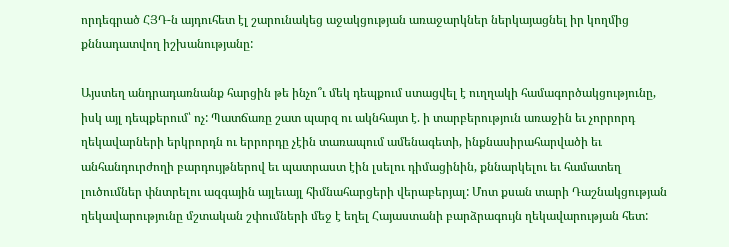որդեգրած ՀՅԴ-ն այդուհետ էլ շարունակեց աջակցության առաջարկներ ներկայացնել իր կողմից քննադատվող իշխանությանը:

Այստեղ անդրադառնանք հարցին թե ինչո՞ւ մեկ դեպքում ստացվել է ուղղակի համագործակցությունը, իսկ այլ դեպքերում՝ ոչ: Պատճառը շատ պարզ ու ակնհայտ է. ի տարբերություն առաջին եւ չորրորդ ղեկավարների երկրորդն ու երրորդը չէին տառապում ամենագետի, ինքնասիրահարվածի եւ անհանդուրժողի բարդույթներով եւ պատրաստ էին լսելու դիմացինին, քննարկելու եւ համատեղ լուծումներ փնտրելու ազգային այլեւայլ հիմնահարցերի վերաբերյալ: Մոտ քսան տարի Դաշնակցության ղեկավարությունը մշտական շփումների մեջ է եղել Հայաստանի բարձրագույն ղեկավարության հետ: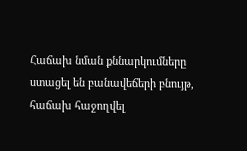Հաճախ նման քննարկումները ստացել են բանավեճերի բնույթ, հաճախ հաջողվել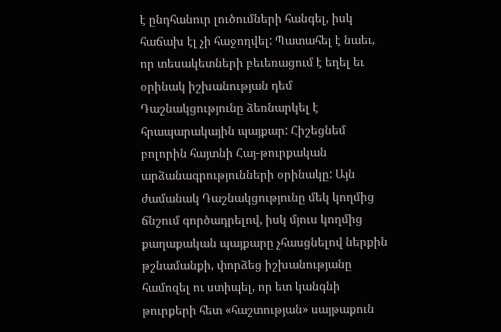է ընդհանուր լուծումների հանգել, իսկ հաճախ էլ չի հաջողվել: Պատահել է նաեւ, որ տեսակետների բեւեռացում է եղել եւ օրինակ իշխանության դեմ Դաշնակցությունը ձեռնարկել է հրապարակային պայքար: Հիշեցնեմ բոլորին հայտնի Հայ-թուրքական արձանագրությունների օրինակը: Այն ժամանակ Դաշնակցությունը մեկ կողմից ճնշում գործադրելով, իսկ մյուս կողմից քաղաքական պայքարը չհասցնելով ներքին թշնամանքի, փորձեց իշխանությանը համոզել ու ստիպել, որ ետ կանգնի թուրքերի հետ «հաշտության» սայթաքուն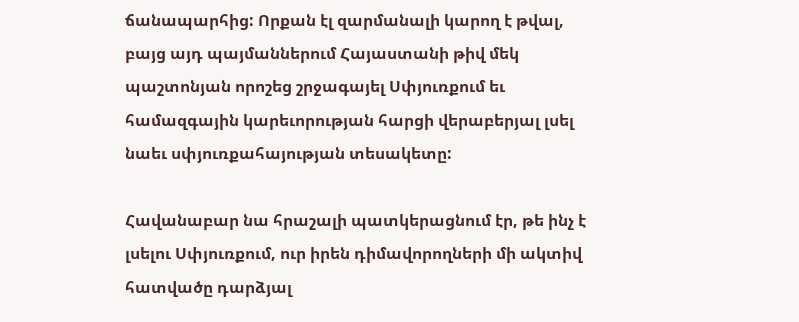ճանապարհից: Որքան էլ զարմանալի կարող է թվալ, բայց այդ պայմաններում Հայաստանի թիվ մեկ պաշտոնյան որոշեց շրջագայել Սփյուռքում եւ համազգային կարեւորության հարցի վերաբերյալ լսել նաեւ սփյուռքահայության տեսակետը:

Հավանաբար նա հրաշալի պատկերացնում էր, թե ինչ է լսելու Սփյուռքում, ուր իրեն դիմավորողների մի ակտիվ հատվածը դարձյալ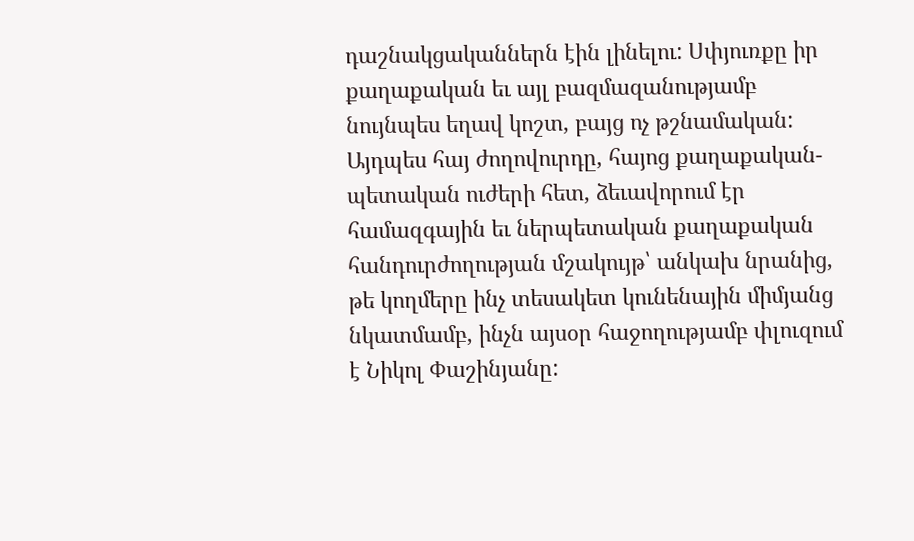դաշնակցականներն էին լինելու: Սփյուռքը իր քաղաքական եւ այլ բազմազանությամբ նույնպես եղավ կոշտ, բայց ոչ թշնամական: Այդպես հայ ժողովուրդը, հայոց քաղաքական-պետական ուժերի հետ, ձեւավորում էր համազգային եւ ներպետական քաղաքական հանդուրժողության մշակույթ՝ անկախ նրանից, թե կողմերը ինչ տեսակետ կունենային միմյանց նկատմամբ, ինչն այսօր հաջողությամբ փլուզում է Նիկոլ Փաշինյանը: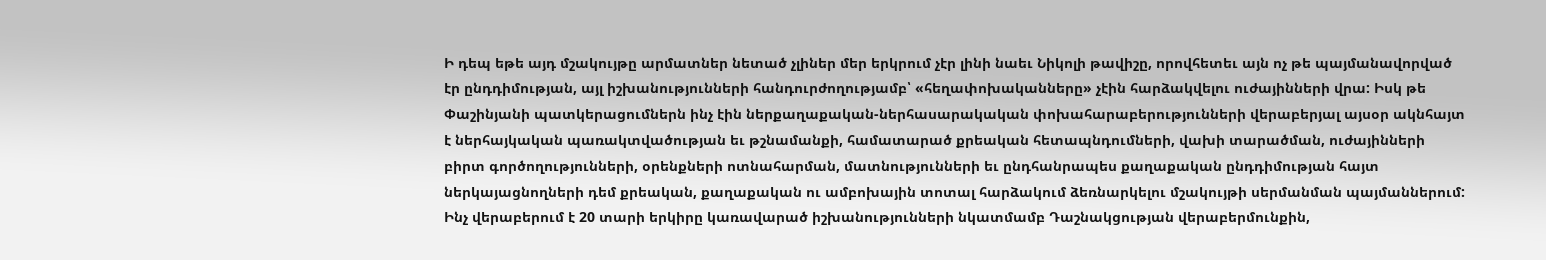Ի դեպ եթե այդ մշակույթը արմատներ նետած չլիներ մեր երկրում չէր լինի նաեւ Նիկոլի թավիշը, որովհետեւ այն ոչ թե պայմանավորված էր ընդդիմության, այլ իշխանությունների հանդուրժողությամբ՝ «հեղափոխականները» չէին հարձակվելու ուժայինների վրա: Իսկ թե Փաշինյանի պատկերացումներն ինչ էին ներքաղաքական-ներհասարակական փոխահարաբերությունների վերաբերյալ այսօր ակնհայտ է ներհայկական պառակտվածության եւ թշնամանքի, համատարած քրեական հետապնդումների, վախի տարածման, ուժայինների բիրտ գործողությունների, օրենքների ոտնահարման, մատնությունների եւ ընդհանրապես քաղաքական ընդդիմության հայտ ներկայացնողների դեմ քրեական, քաղաքական ու ամբոխային տոտալ հարձակում ձեռնարկելու մշակույթի սերմանման պայմաններում:
Ինչ վերաբերում է 20 տարի երկիրը կառավարած իշխանությունների նկատմամբ Դաշնակցության վերաբերմունքին,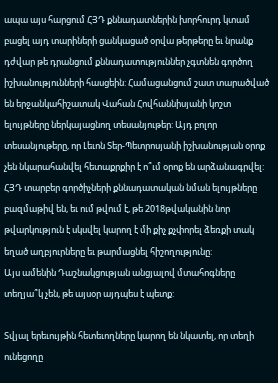ապա այս հարցում ՀՅԴ քննադատներին խորհուրդ կտամ բացել այդ տարիների ցանկացած օրվա թերթերը եւ նրանք դժվար թե դրանցում քննադատություններ չգտնեն գործող իշխանությունների հասցեին: Համացանցում շատ տարածված են երջանկահիշատակ Վահան Հովհաննիսյանի կոշտ ելույթները ներկայացնող տեսանյութեր: Այդ բոլոր տեսանյութերը, որ Լեւոն Տեր-Պետրոսյանի իշխանության օրոք չեն նկարահանվել հետաքրքիր է ո՞ւմ օրոք են արձանագրվել: ՀՅԴ տարբեր գործիչների քննադատական նման ելույթները բազմաթիվ են, եւ ում թվում է, թե 2018թվականին նոր թվարկություն է սկսվել կարող է մի քիչ քչփորել ձեռքի տակ եղած աղբյուրները եւ թարմացնել հիշողությունը:
Այս ամենին Դաշնակցության անցյալով մտահոգները տեղյա՞կ չեն, թե այսօր այդպես է պետք:

Տվյալ երեւույթին հետեւողները կարող են նկատել, որ տեղի ունեցողը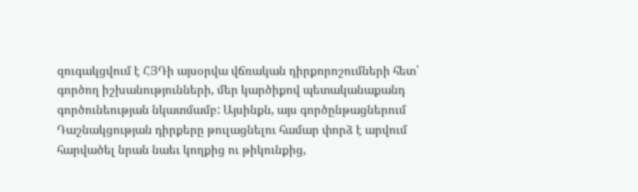զուգակցվում է ՀՅԴի այսօրվա վճռական դիրքորոշումների հետ՝ գործող իշխանությունների, մեր կարծիքով պետականաքանդ գործունեության նկատմամբ: Այսինքն, այս գործընթացներում Դաշնակցության դիրքերը թուլացնելու համար փորձ է արվում հարվածել նրան նաեւ կողքից ու թիկունքից,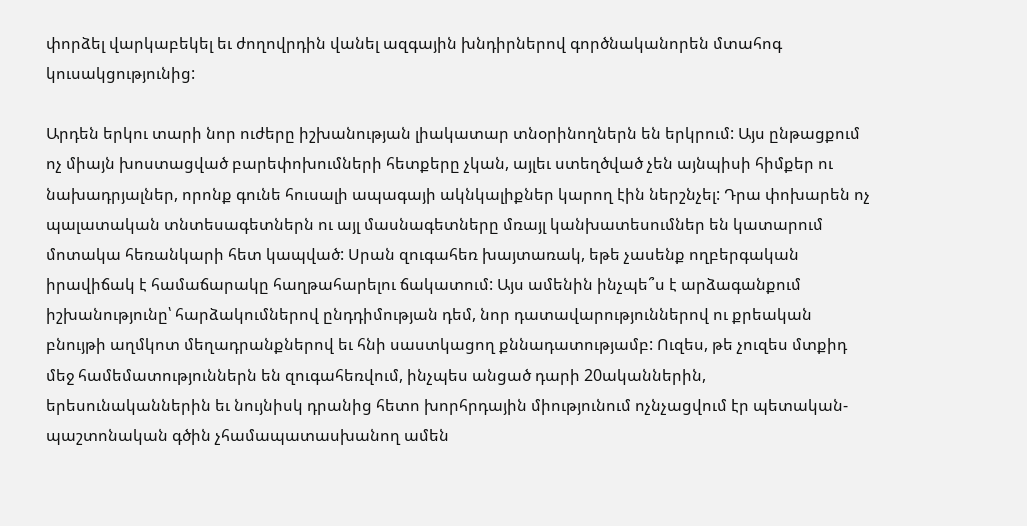փորձել վարկաբեկել եւ ժողովրդին վանել ազգային խնդիրներով գործնականորեն մտահոգ կուսակցությունից:

Արդեն երկու տարի նոր ուժերը իշխանության լիակատար տնօրինողներն են երկրում: Այս ընթացքում ոչ միայն խոստացված բարեփոխումների հետքերը չկան, այլեւ ստեղծված չեն այնպիսի հիմքեր ու նախադրյալներ, որոնք գունե հուսալի ապագայի ակնկալիքներ կարող էին ներշնչել: Դրա փոխարեն ոչ պալատական տնտեսագետներն ու այլ մասնագետները մռայլ կանխատեսումներ են կատարում մոտակա հեռանկարի հետ կապված: Սրան զուգահեռ խայտառակ, եթե չասենք ողբերգական իրավիճակ է համաճարակը հաղթահարելու ճակատում: Այս ամենին ինչպե՞ս է արձագանքում իշխանությունը՝ հարձակումներով ընդդիմության դեմ, նոր դատավարություններով ու քրեական բնույթի աղմկոտ մեղադրանքներով եւ հնի սաստկացող քննադատությամբ: Ուզես, թե չուզես մտքիդ մեջ համեմատություններն են զուգահեռվում, ինչպես անցած դարի 20ականներին, երեսունականներին եւ նույնիսկ դրանից հետո խորհրդային միությունում ոչնչացվում էր պետական-պաշտոնական գծին չհամապատասխանող ամեն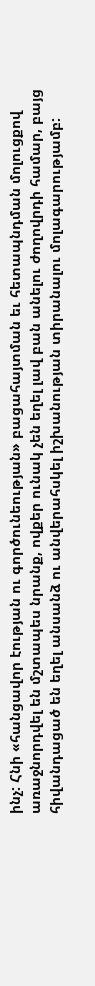ինչ: Հնի «հանցավոր էության ու գործունեության» բացահայտման եւ հետապնդման մոլուցքով առաջնորդվել են մշտապես նրանք, ովքեր ունակ չեն եղել լավ բան անելու ժողովրդի համար, բայց հիվանդացած են եղել անսանձ ու անվերահսկել իշխանության տիրանալու մոլագարությամբ: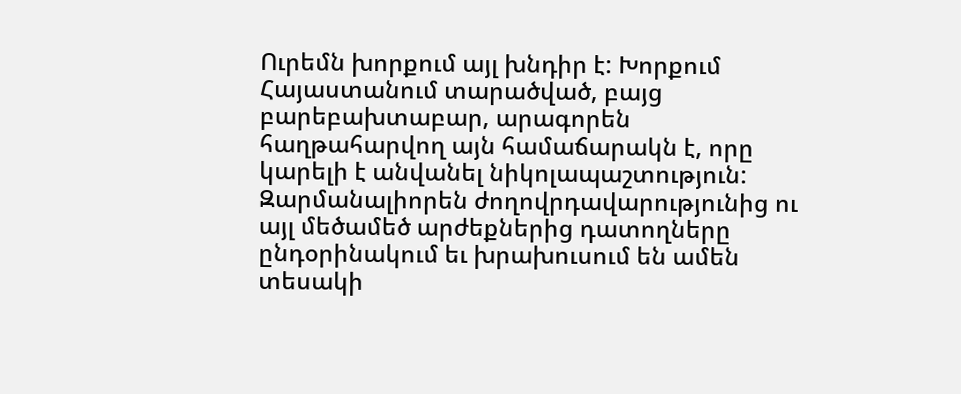Ուրեմն խորքում այլ խնդիր է: Խորքում Հայաստանում տարածված, բայց բարեբախտաբար, արագորեն հաղթահարվող այն համաճարակն է, որը կարելի է անվանել նիկոլապաշտություն: Զարմանալիորեն ժողովրդավարությունից ու այլ մեծամեծ արժեքներից դատողները ընդօրինակում եւ խրախուսում են ամեն տեսակի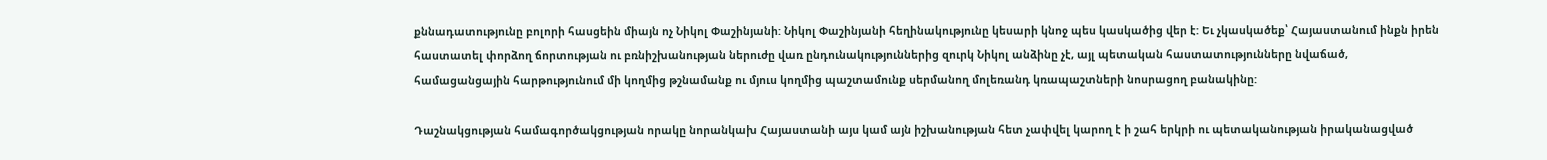քննադատությունը բոլորի հասցեին միայն ոչ Նիկոլ Փաշինյանի: Նիկոլ Փաշինյանի հեղինակությունը կեսարի կնոջ պես կասկածից վեր է: Եւ չկասկածեք՝ Հայաստանում ինքն իրեն հաստատել փորձող ճորտության ու բռնիշխանության ներուժը վառ ընդունակություններից զուրկ Նիկոլ անձինը չէ, այլ պետական հաստատությունները նվաճած, համացանցային հարթությունում մի կողմից թշնամանք ու մյուս կողմից պաշտամունք սերմանող մոլեռանդ կռապաշտների նոսրացող բանակինը:

Դաշնակցության համագործակցության որակը նորանկախ Հայաստանի այս կամ այն իշխանության հետ չափվել կարող է ի շահ երկրի ու պետականության իրականացված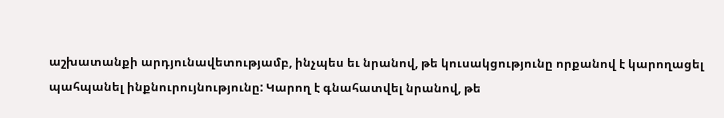աշխատանքի արդյունավետությամբ, ինչպես եւ նրանով, թե կուսակցությունը որքանով է կարողացել պահպանել ինքնուրույնությունը: Կարող է գնահատվել նրանով, թե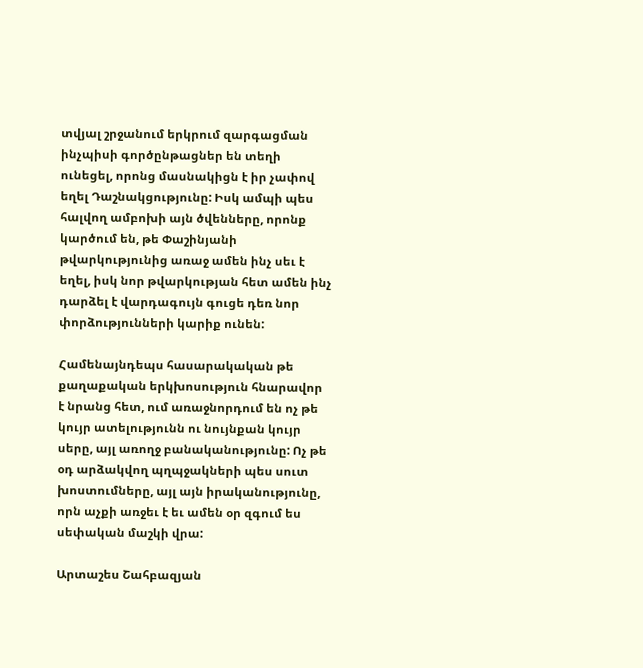տվյալ շրջանում երկրում զարգացման ինչպիսի գործընթացներ են տեղի ունեցել, որոնց մասնակիցն է իր չափով եղել Դաշնակցությունը: Իսկ ամպի պես հալվող ամբոխի այն ծվենները, որոնք կարծում են, թե Փաշինյանի թվարկությունից առաջ ամեն ինչ սեւ է եղել, իսկ նոր թվարկության հետ ամեն ինչ դարձել է վարդագույն գուցե դեռ նոր փորձությունների կարիք ունեն:

Համենայնդեպս հասարակական թե քաղաքական երկխոսություն հնարավոր է նրանց հետ, ում առաջնորդում են ոչ թե կույր ատելությունն ու նույնքան կույր սերը, այլ առողջ բանականությունը: Ոչ թե օդ արձակվող պղպջակների պես սուտ խոստումները, այլ այն իրականությունը, որն աչքի առջեւ է եւ ամեն օր զգում ես սեփական մաշկի վրա:

Արտաշես Շահբազյան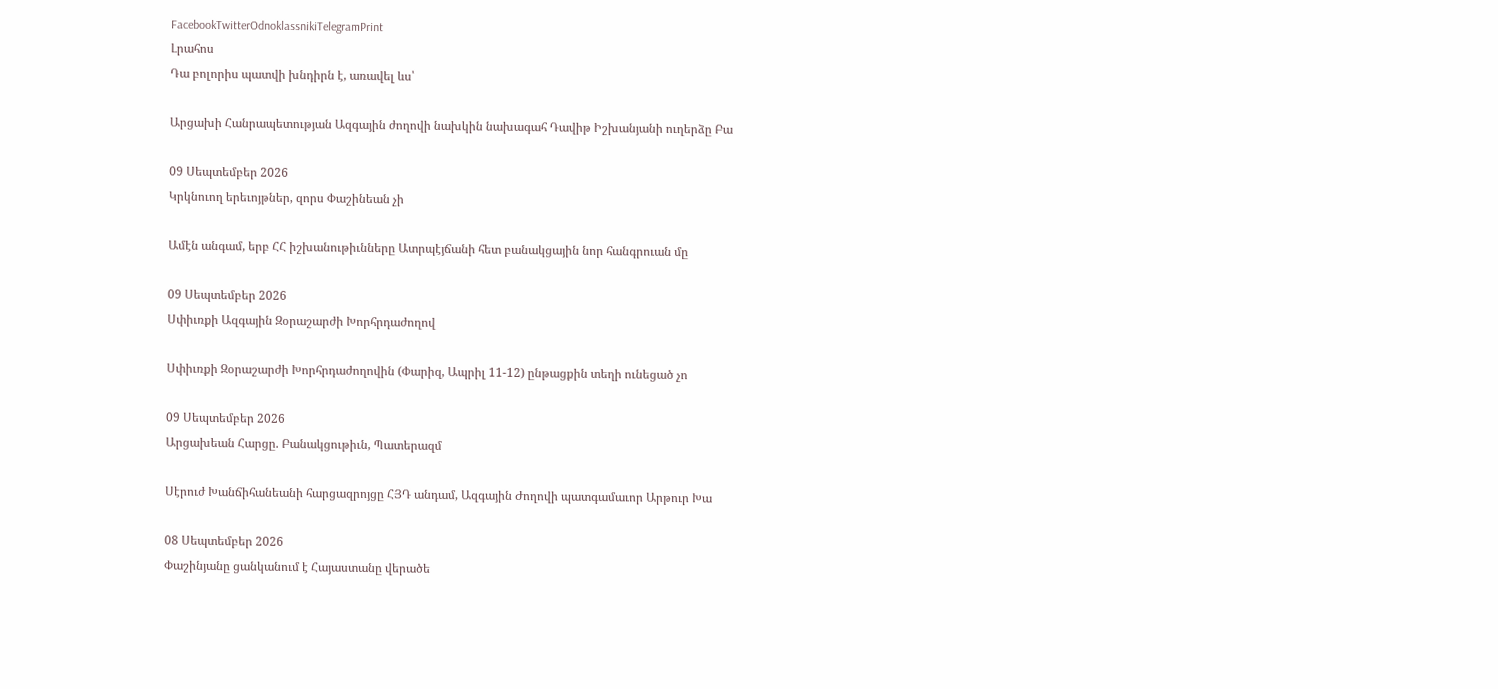FacebookTwitterOdnoklassnikiTelegramPrint
Լրահոս
Դա բոլորիս պատվի խնդիրն է, առավել ևս՝

Արցախի Հանրապետության Ազգային ժողովի նախկին նախագահ Դավիթ Իշխանյանի ուղերձը Բա

09 Սեպտեմբեր 2026
Կրկնուող երեւոյթներ, զորս Փաշինեան չի

Ամէն անգամ, երբ ՀՀ իշխանութիւնները Ատրպէյճանի հետ բանակցային նոր հանգրուան մը

09 Սեպտեմբեր 2026
Սփիւռքի Ազգային Զօրաշարժի Խորհրդաժողով

Սփիւռքի Զօրաշարժի Խորհրդաժողովին (Փարիզ, Ապրիլ 11-12) ընթացքին տեղի ունեցած չո

09 Սեպտեմբեր 2026
Արցախեան Հարցը. Բանակցութիւն, Պատերազմ

Սէրուժ Խանճիհանեանի հարցազրոյցը ՀՅԴ անդամ, Ազգային Ժողովի պատգամաւոր Արթուր Խա

08 Սեպտեմբեր 2026
Փաշինյանը ցանկանում է Հայաստանը վերածե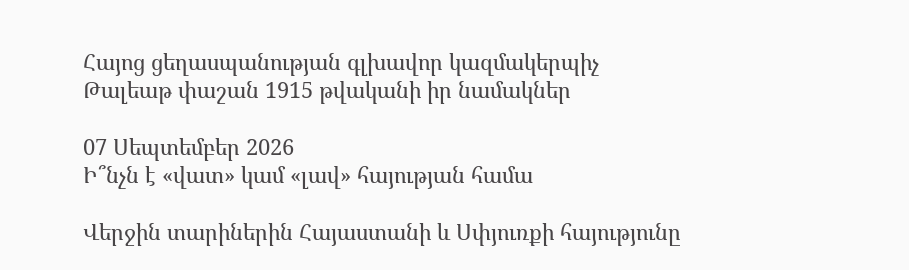Հայոց ցեղասպանության գլխավոր կազմակերպիչ Թալեաթ փաշան 1915 թվականի իր նամակներ

07 Սեպտեմբեր 2026
Ի՞նչն է «վատ» կամ «լավ» հայության համա

Վերջին տարիներին Հայաստանի և Սփյուռքի հայությունը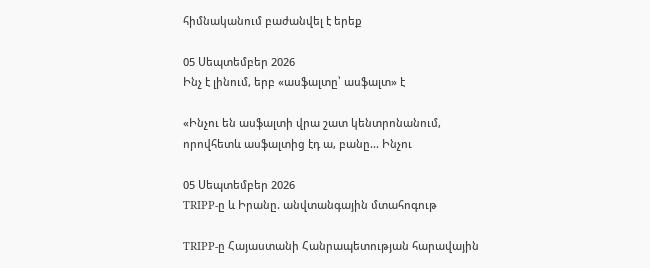հիմնականում բաժանվել է երեք

05 Սեպտեմբեր 2026
Ինչ է լինում, երբ «ասֆալտը՝ ասֆալտ» է

«Ինչու են ասֆալտի վրա շատ կենտրոնանում, որովհետև ասֆալտից էդ ա, բանը... Ինչու

05 Սեպտեմբեր 2026
TRIPP-ը և Իրանը. անվտանգային մտահոգութ

TRIPP-ը Հայաստանի Հանրապետության հարավային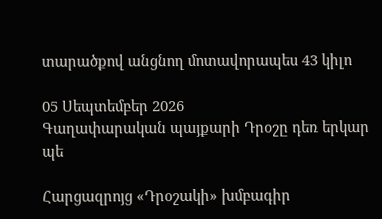տարածքով անցնող մոտավորապես 43 կիլո

05 Սեպտեմբեր 2026
Գաղափարական պայքարի Դրօշը դեռ երկար պե

Հարցազրոյց «Դրօշակի» խմբագիր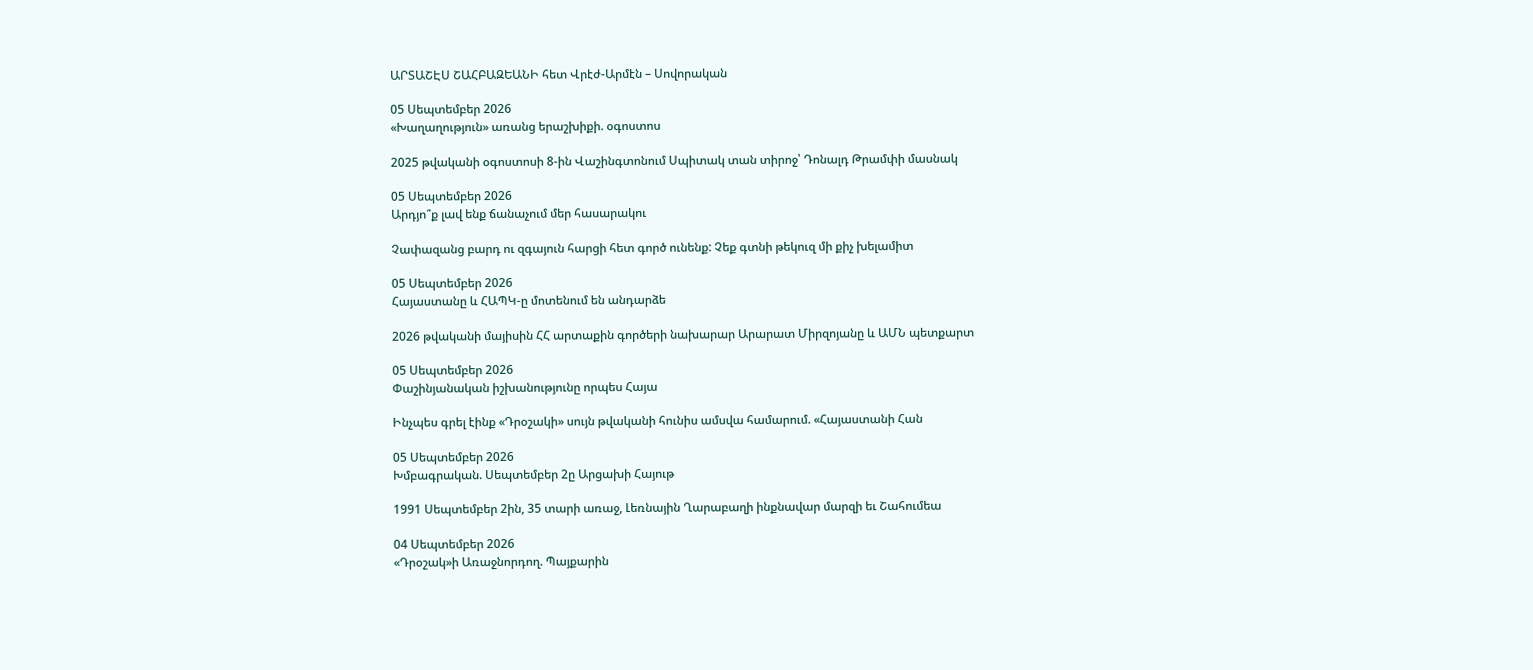ԱՐՏԱՇԷՍ ՇԱՀԲԱԶԵԱՆԻ հետ Վրէժ-Արմէն – Սովորական

05 Սեպտեմբեր 2026
«Խաղաղություն» առանց երաշխիքի. օգոստոս

2025 թվականի օգոստոսի 8-ին Վաշինգտոնում Սպիտակ տան տիրոջ՝ Դոնալդ Թրամփի մասնակ

05 Սեպտեմբեր 2026
Արդյո՞ք լավ ենք ճանաչում մեր հասարակու

Չափազանց բարդ ու զգայուն հարցի հետ գործ ունենք: Չեք գտնի թեկուզ մի քիչ խելամիտ

05 Սեպտեմբեր 2026
Հայաստանը և ՀԱՊԿ-ը մոտենում են անդարձե

2026 թվականի մայիսին ՀՀ արտաքին գործերի նախարար Արարատ Միրզոյանը և ԱՄՆ պետքարտ

05 Սեպտեմբեր 2026
Փաշինյանական իշխանությունը որպես Հայա

Ինչպես գրել էինք «Դրօշակի» սույն թվականի հունիս ամսվա համարում. «Հայաստանի Հան

05 Սեպտեմբեր 2026
Խմբագրական. Սեպտեմբեր 2ը Արցախի Հայութ

1991 Սեպտեմբեր 2ին, 35 տարի առաջ, Լեռնային Ղարաբաղի ինքնավար մարզի եւ Շահումեա

04 Սեպտեմբեր 2026
«Դրօշակ»ի Առաջնորդող. Պայքարին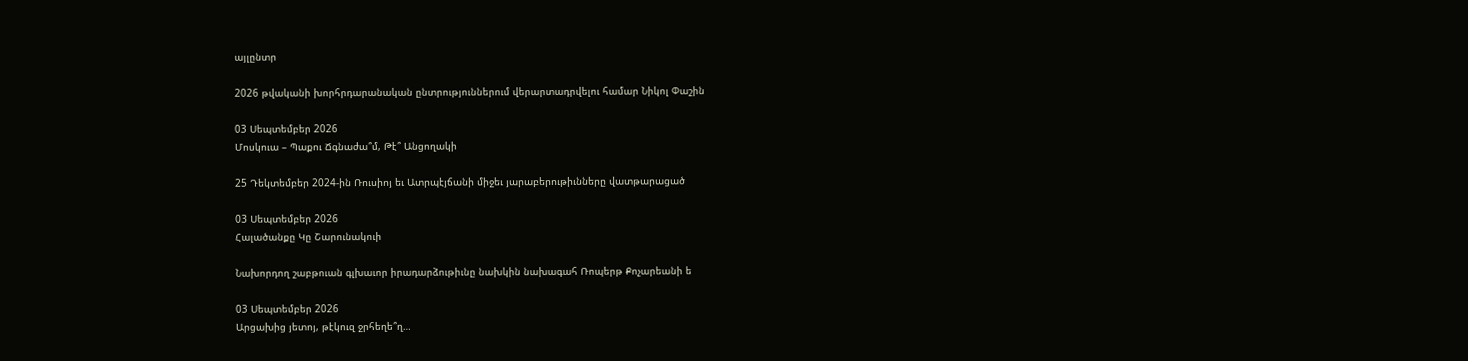այլընտր

2026 թվականի խորհրդարանական ընտրություններում վերարտադրվելու համար Նիկոլ Փաշին

03 Սեպտեմբեր 2026
Մոսկուա – Պաքու Ճգնաժա՞մ, Թէ՞ Անցողակի

25 Դեկտեմբեր 2024-ին Ռուսիոյ եւ Ատրպէյճանի միջեւ յարաբերութիւնները վատթարացած

03 Սեպտեմբեր 2026
Հալածանքը Կը Շարունակուի

Նախորդող շաբթուան գլխաւոր իրադարձութիւնը նախկին նախագահ Ռոպերթ Քոչարեանի ե

03 Սեպտեմբեր 2026
Արցախից յետոյ, թէկուզ ջրհեղե՞ղ…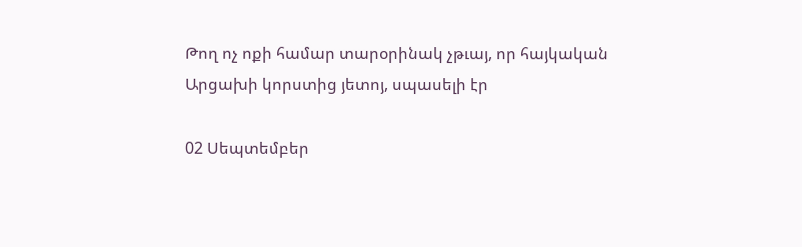Թող ոչ ոքի համար տարօրինակ չթւայ, որ հայկական Արցախի կորստից յետոյ, սպասելի էր

02 Սեպտեմբեր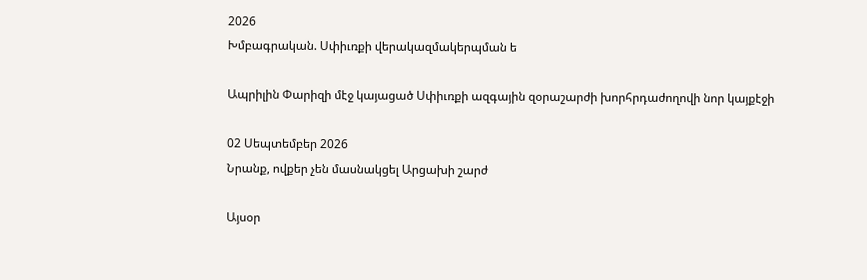2026
Խմբագրական. Սփիւռքի վերակազմակերպման ե

Ապրիլին Փարիզի մէջ կայացած Սփիւռքի ազգային զօրաշարժի խորհրդաժողովի նոր կայքէջի

02 Սեպտեմբեր 2026
Նրանք, ովքեր չեն մասնակցել Արցախի շարժ

Այսօր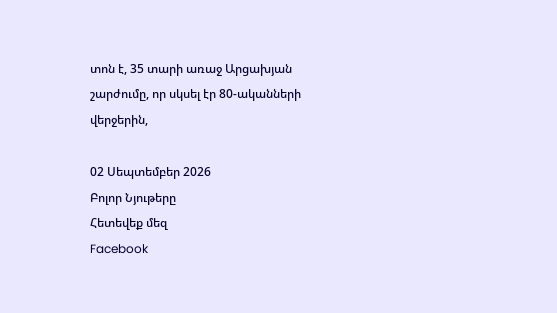տոն է, 35 տարի առաջ Արցախյան շարժումը, որ սկսել էր 80-ականների վերջերին,

02 Սեպտեմբեր 2026
Բոլոր Նյութերը
Հետեվեք մեզ
Facebook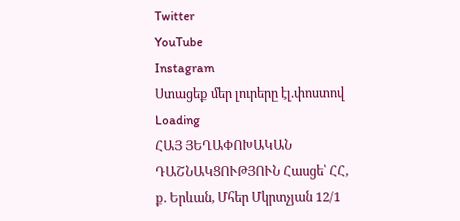Twitter
YouTube
Instagram
Ստացեք մեր լուրերը էլ.փոստով
Loading
ՀԱՅ ՅԵՂԱՓՈԽԱԿԱՆ ԴԱՇՆԱԿՑՈՒԹՅՈՒՆ Հասցե՝ ՀՀ, ք. Երևան, Մհեր Մկրտչյան 12/1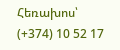Հեռախոս՝ (+374) 10 52 17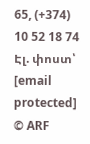65, (+374) 10 52 18 74 Էլ. փոստ՝ [email protected]
© ARF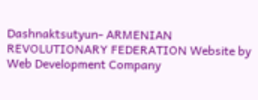Dashnaktsutyun- ARMENIAN REVOLUTIONARY FEDERATION Website by Web Development Company